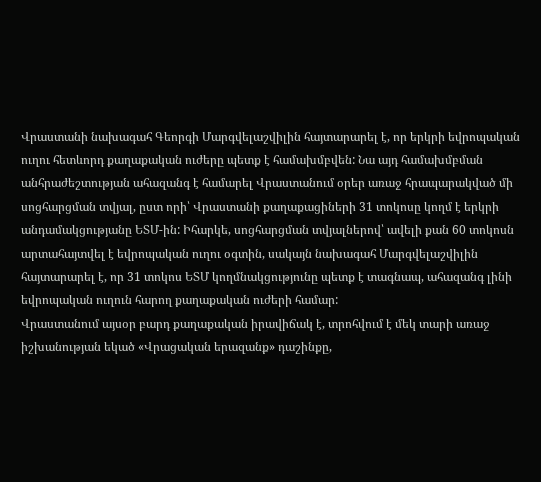Վրաստանի նախագահ Գեորգի Մարգվելաշվիլին հայտարարել է, որ երկրի եվրոպական ուղու հետևորդ քաղաքական ուժերը պետք է համախմբվեն: Նա այդ համախմբման անհրաժեշտության ահազանգ է համարել Վրաստանում օրեր առաջ հրապարակված մի սոցհարցման տվյալ, ըստ որի՝ Վրաստանի քաղաքացիների 31 տոկոսը կողմ է երկրի անդամակցությանը ԵՏՄ-ին: Իհարկե, սոցհարցման տվյալներով՝ ավելի քան 60 տոկոսն արտահայտվել է եվրոպական ուղու օգտին, սակայն նախագահ Մարգվելաշվիլին հայտարարել է, որ 31 տոկոս ԵՏՄ կողմնակցությունը պետք է տագնապ, ահազանգ լինի եվրոպական ուղուն հարող քաղաքական ուժերի համար:
Վրաստանում այսօր բարդ քաղաքական իրավիճակ է, տրոհվում է մեկ տարի առաջ իշխանության եկած «Վրացական երազանք» դաշինքը,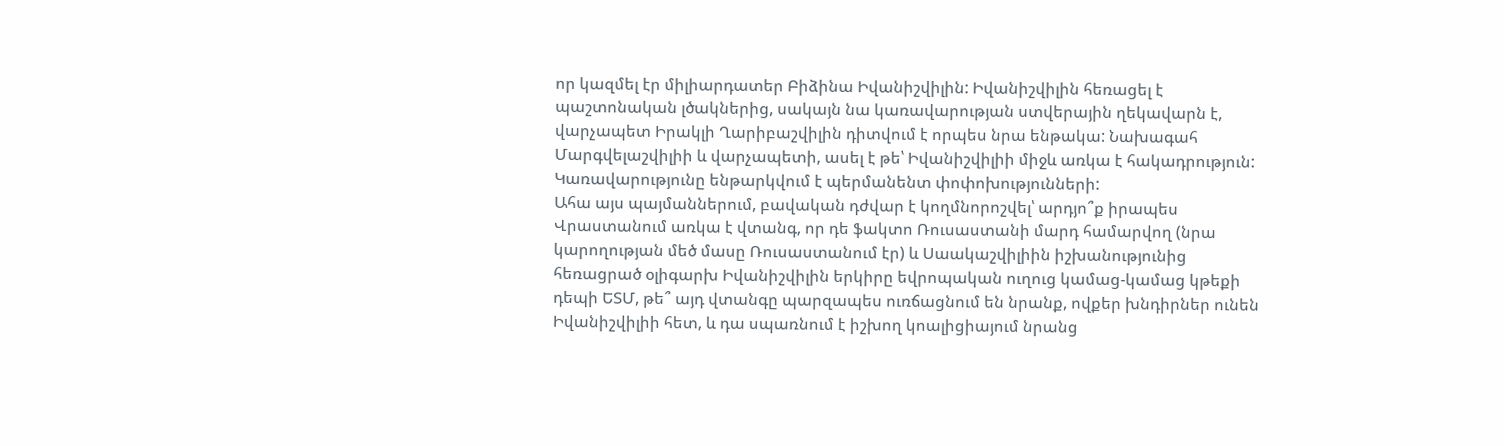որ կազմել էր միլիարդատեր Բիձինա Իվանիշվիլին: Իվանիշվիլին հեռացել է պաշտոնական լծակներից, սակայն նա կառավարության ստվերային ղեկավարն է, վարչապետ Իրակլի Ղարիբաշվիլին դիտվում է որպես նրա ենթակա: Նախագահ Մարգվելաշվիլիի և վարչապետի, ասել է թե՝ Իվանիշվիլիի միջև առկա է հակադրություն: Կառավարությունը ենթարկվում է պերմանենտ փոփոխությունների:
Ահա այս պայմաններում, բավական դժվար է կողմնորոշվել՝ արդյո՞ք իրապես Վրաստանում առկա է վտանգ, որ դե ֆակտո Ռուսաստանի մարդ համարվող (նրա կարողության մեծ մասը Ռուսաստանում էր) և Սաակաշվիլիին իշխանությունից հեռացրած օլիգարխ Իվանիշվիլին երկիրը եվրոպական ուղուց կամաց-կամաց կթեքի դեպի ԵՏՄ, թե՞ այդ վտանգը պարզապես ուռճացնում են նրանք, ովքեր խնդիրներ ունեն Իվանիշվիլիի հետ, և դա սպառնում է իշխող կոալիցիայում նրանց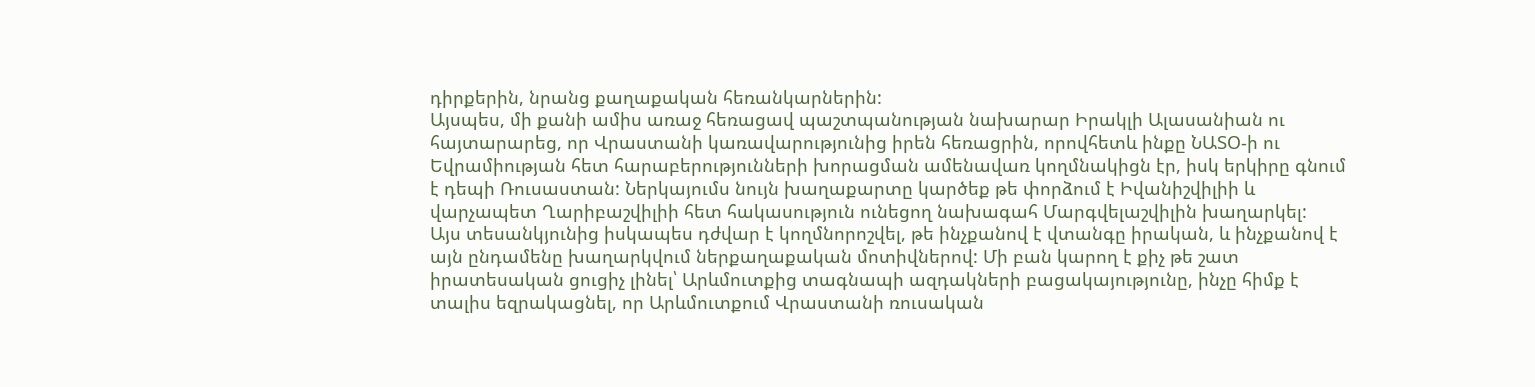դիրքերին, նրանց քաղաքական հեռանկարներին:
Այսպես, մի քանի ամիս առաջ հեռացավ պաշտպանության նախարար Իրակլի Ալասանիան ու հայտարարեց, որ Վրաստանի կառավարությունից իրեն հեռացրին, որովհետև ինքը ՆԱՏՕ-ի ու Եվրամիության հետ հարաբերությունների խորացման ամենավառ կողմնակիցն էր, իսկ երկիրը գնում է դեպի Ռուսաստան: Ներկայումս նույն խաղաքարտը կարծեք թե փորձում է Իվանիշվիլիի և վարչապետ Ղարիբաշվիլիի հետ հակասություն ունեցող նախագահ Մարգվելաշվիլին խաղարկել:
Այս տեսանկյունից իսկապես դժվար է կողմնորոշվել, թե ինչքանով է վտանգը իրական, և ինչքանով է այն ընդամենը խաղարկվում ներքաղաքական մոտիվներով: Մի բան կարող է քիչ թե շատ իրատեսական ցուցիչ լինել՝ Արևմուտքից տագնապի ազդակների բացակայությունը, ինչը հիմք է տալիս եզրակացնել, որ Արևմուտքում Վրաստանի ռուսական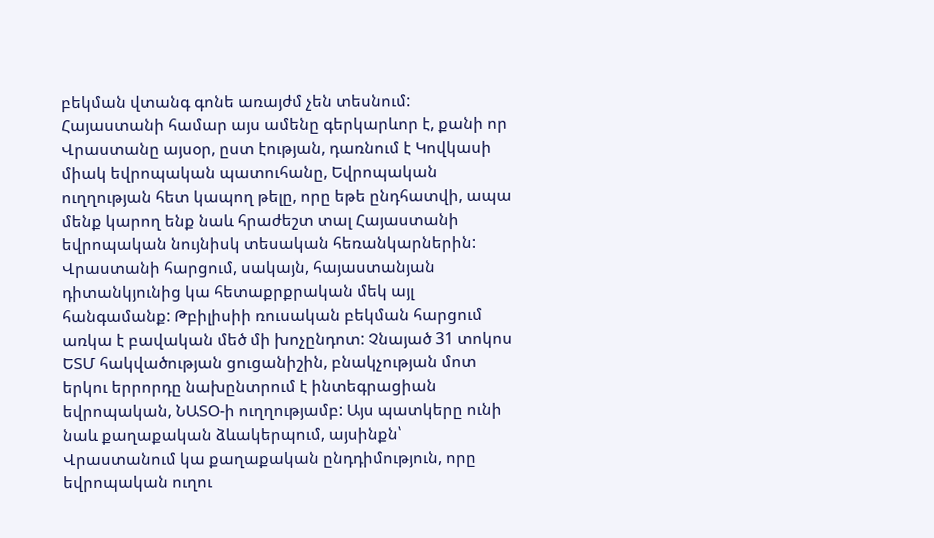բեկման վտանգ գոնե առայժմ չեն տեսնում: Հայաստանի համար այս ամենը գերկարևոր է, քանի որ Վրաստանը այսօր, ըստ էության, դառնում է Կովկասի միակ եվրոպական պատուհանը, Եվրոպական ուղղության հետ կապող թելը, որը եթե ընդհատվի, ապա մենք կարող ենք նաև հրաժեշտ տալ Հայաստանի եվրոպական նույնիսկ տեսական հեռանկարներին:
Վրաստանի հարցում, սակայն, հայաստանյան դիտանկյունից կա հետաքրքրական մեկ այլ հանգամանք: Թբիլիսիի ռուսական բեկման հարցում առկա է բավական մեծ մի խոչընդոտ: Չնայած 31 տոկոս ԵՏՄ հակվածության ցուցանիշին, բնակչության մոտ երկու երրորդը նախընտրում է ինտեգրացիան եվրոպական, ՆԱՏՕ-ի ուղղությամբ: Այս պատկերը ունի նաև քաղաքական ձևակերպում, այսինքն՝ Վրաստանում կա քաղաքական ընդդիմություն, որը եվրոպական ուղու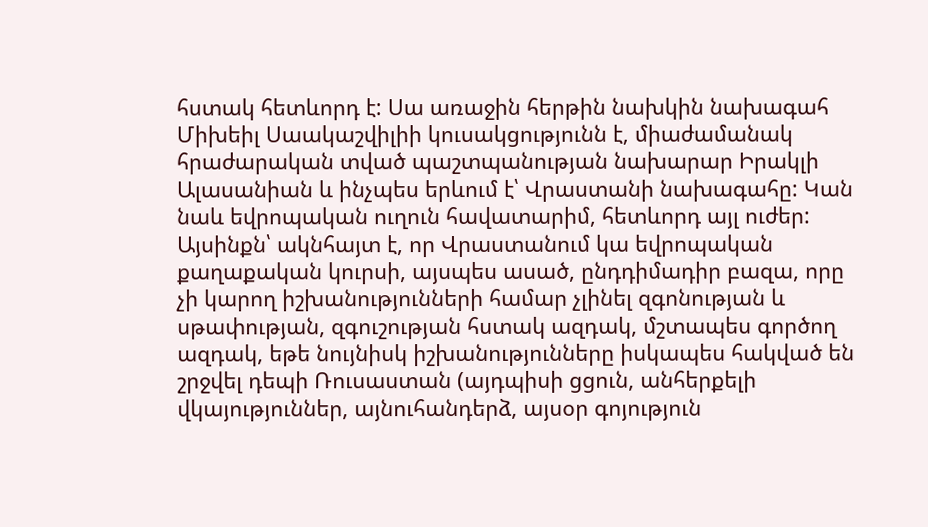հստակ հետևորդ է: Սա առաջին հերթին նախկին նախագահ Միխեիլ Սաակաշվիլիի կուսակցությունն է, միաժամանակ հրաժարական տված պաշտպանության նախարար Իրակլի Ալասանիան և ինչպես երևում է՝ Վրաստանի նախագահը: Կան նաև եվրոպական ուղուն հավատարիմ, հետևորդ այլ ուժեր:
Այսինքն՝ ակնհայտ է, որ Վրաստանում կա եվրոպական քաղաքական կուրսի, այսպես ասած, ընդդիմադիր բազա, որը չի կարող իշխանությունների համար չլինել զգոնության և սթափության, զգուշության հստակ ազդակ, մշտապես գործող ազդակ, եթե նույնիսկ իշխանությունները իսկապես հակված են շրջվել դեպի Ռուսաստան (այդպիսի ցցուն, անհերքելի վկայություններ, այնուհանդերձ, այսօր գոյություն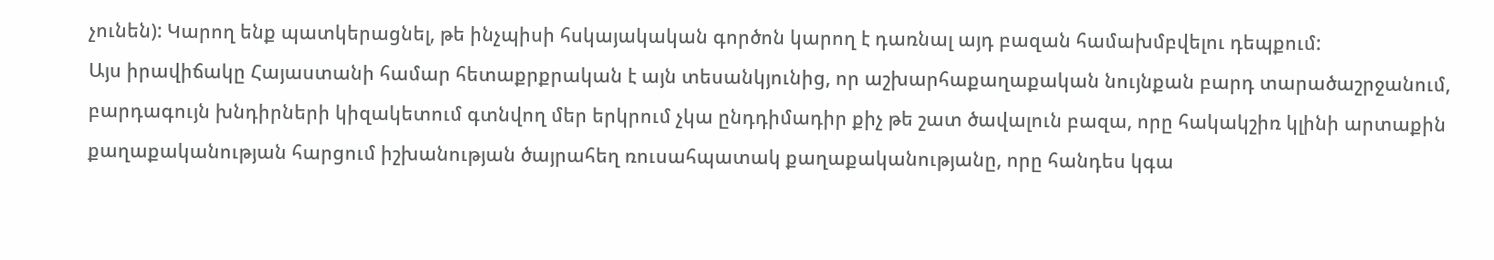չունեն): Կարող ենք պատկերացնել, թե ինչպիսի հսկայակական գործոն կարող է դառնալ այդ բազան համախմբվելու դեպքում:
Այս իրավիճակը Հայաստանի համար հետաքրքրական է այն տեսանկյունից, որ աշխարհաքաղաքական նույնքան բարդ տարածաշրջանում, բարդագույն խնդիրների կիզակետում գտնվող մեր երկրում չկա ընդդիմադիր քիչ թե շատ ծավալուն բազա, որը հակակշիռ կլինի արտաքին քաղաքականության հարցում իշխանության ծայրահեղ ռուսահպատակ քաղաքականությանը, որը հանդես կգա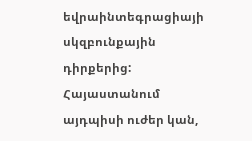եվրաինտեգրացիայի սկզբունքային դիրքերից: Հայաստանում այդպիսի ուժեր կան,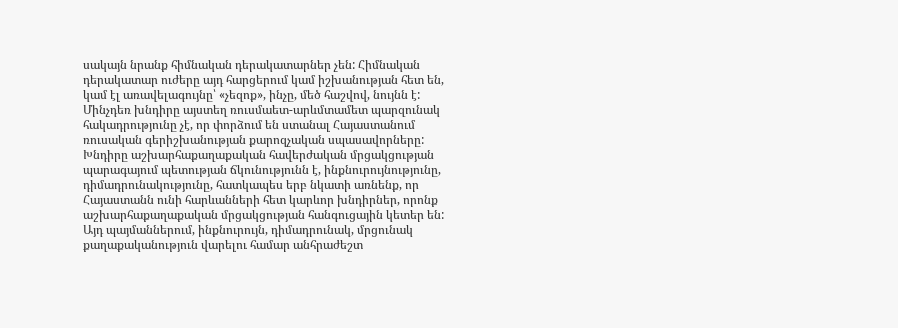սակայն նրանք հիմնական դերակատարներ չեն: Հիմնական դերակատար ուժերը այդ հարցերում կամ իշխանության հետ են, կամ էլ առավելագույնը՝ «չեզոք», ինչը, մեծ հաշվով, նույնն է:
Մինչդեռ խնդիրը այստեղ ռուսմաետ-արևմտամետ պարզունակ հակադրությունը չէ, որ փորձում են ստանալ Հայաստանում ռուսական գերիշխանության քարոզչական սպասավորները: Խնդիրը աշխարհաքաղաքական հավերժական մրցակցության պարագայում պետության ճկունությունն է, ինքնուրույնությունը, դիմադրունակությունը, հատկապես երբ նկատի առնենք, որ Հայաստանն ունի հարևանների հետ կարևոր խնդիրներ, որոնք աշխարհաքաղաքական մրցակցության հանգուցային կետեր են:
Այդ պայմաններում, ինքնուրույն, դիմադրունակ, մրցունակ քաղաքականություն վարելու համար անհրաժեշտ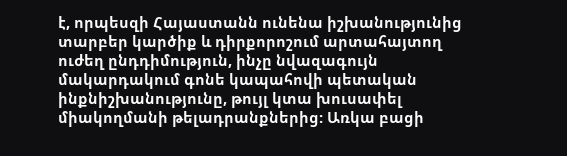է, որպեսզի Հայաստանն ունենա իշխանությունից տարբեր կարծիք և դիրքորոշում արտահայտող ուժեղ ընդդիմություն, ինչը նվազագույն մակարդակում գոնե կապահովի պետական ինքնիշխանությունը, թույլ կտա խուսափել միակողմանի թելադրանքներից: Առկա բացի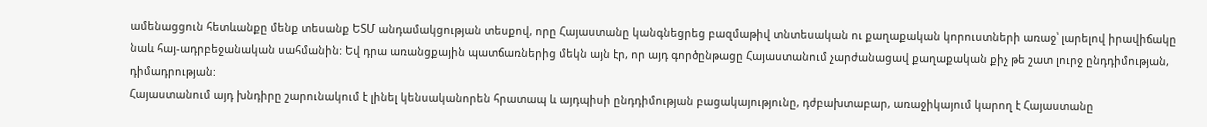ամենացցուն հետևանքը մենք տեսանք ԵՏՄ անդամակցության տեսքով, որը Հայաստանը կանգնեցրեց բազմաթիվ տնտեսական ու քաղաքական կորուստների առաջ՝ լարելով իրավիճակը նաև հայ-ադրբեջանական սահմանին: Եվ դրա առանցքային պատճառներից մեկն այն էր, որ այդ գործընթացը Հայաստանում չարժանացավ քաղաքական քիչ թե շատ լուրջ ընդդիմության, դիմադրության:
Հայաստանում այդ խնդիրը շարունակում է լինել կենսականորեն հրատապ և այդպիսի ընդդիմության բացակայությունը, դժբախտաբար, առաջիկայում կարող է Հայաստանը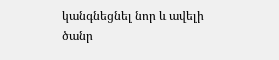կանգնեցնել նոր և ավելի ծանր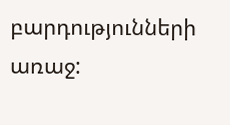բարդությունների առաջ: